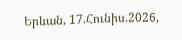Երևան, 17.Հունիս.2026,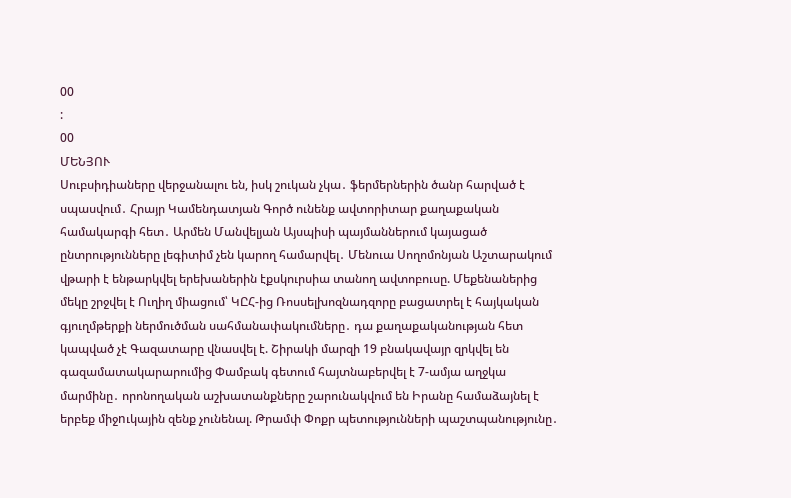00
:
00
ՄԵՆՅՈՒ
Սուբսիդիաները վերջանալու են, իսկ շուկան չկա․ ֆերմերներին ծանր հարված է սպասվում․ Հրայր Կամենդատյան Գործ ունենք ավտորիտար քաղաքական համակարգի հետ․ Արմեն Մանվելյան Այսպիսի պայմաններում կայացած ընտրությունները լեգիտիմ չեն կարող համարվել․ Մենուա Սողոմոնյան Աշտարակում վթարի է ենթարկվել երեխաներին էքսկուրսիա տանող ավտոբուսը. Մեքենաներից մեկը շրջվել է Ուղիղ միացում՝ ԿԸՀ-ից Ռոսսելխոզնադզորը բացատրել է հայկական գյուղմթերքի ներմուծման սահմանափակումները․ դա քաղաքականության հետ կապված չէ Գազատարը վնասվել է. Շիրակի մարզի 19 բնակավայր զրկվել են գազամատակարարումից Փամբակ գետում հայտնաբերվել է 7-ամյա աղջկա մարմինը․ որոնողական աշխատանքները շարունակվում են Իրանը համաձայնել է երբեք միջnւկային զենք չունենալ. Թրամփ Փոքր պետությունների պաշտպանությունը․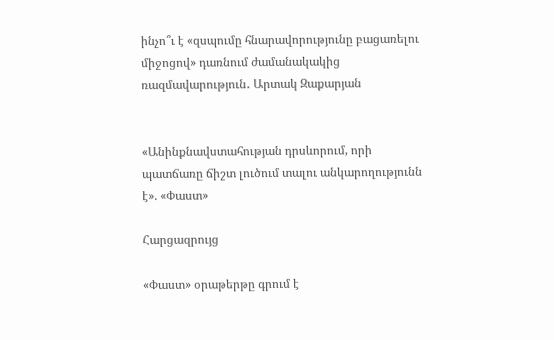ինչո՞ւ է «զսպումը հնարավորությունը բացառելու միջոցով» դառնում ժամանակակից ռազմավարություն․ Արտակ Զաքարյան


«Անինքնավստահության դրսևորում, որի պատճառը ճիշտ լուծում տալու անկարողությունն է». «Փաստ»

Հարցազրույց

«Փաստ» օրաթերթը գրում է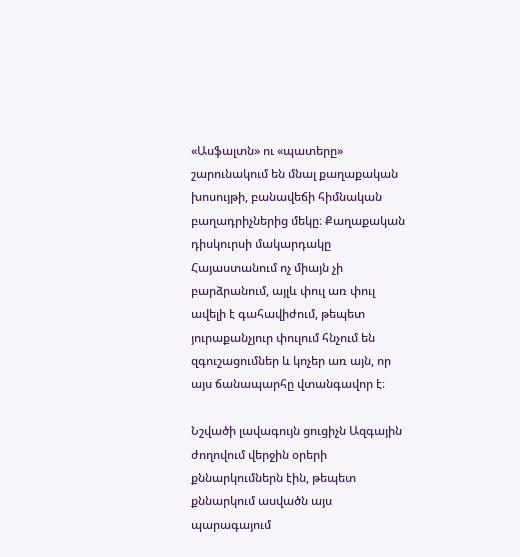«Ասֆալտն» ու «պատերը» շարունակում են մնալ քաղաքական խոսույթի, բանավեճի հիմնական բաղադրիչներից մեկը։ Քաղաքական դիսկուրսի մակարդակը Հայաստանում ոչ միայն չի բարձրանում, այլև փուլ առ փուլ ավելի է գահավիժում, թեպետ յուրաքանչյուր փուլում հնչում են զգուշացումներ և կոչեր առ այն, որ այս ճանապարհը վտանգավոր է։

Նշվածի լավագույն ցուցիչն Ազգային ժողովում վերջին օրերի քննարկումներն էին, թեպետ քննարկում ասվածն այս պարագայում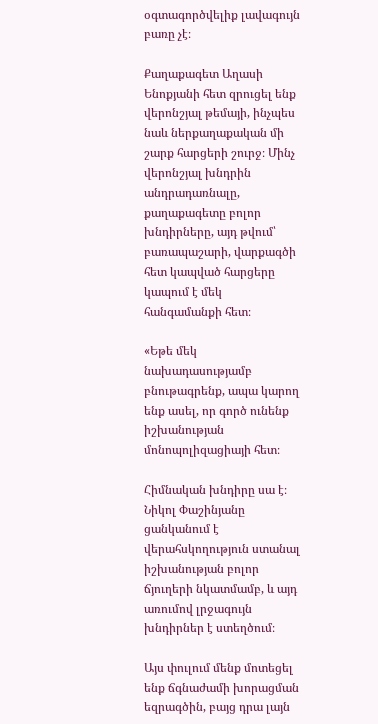օգտագործվելիք լավագույն բառը չէ։

Քաղաքագետ Աղասի Ենոքյանի հետ զրուցել ենք վերոնշյալ թեմայի, ինչպես նաև ներքաղաքական մի շարք հարցերի շուրջ։ Մինչ վերոնշյալ խնդրին անդրադառնալը, քաղաքագետը բոլոր խնդիրները, այդ թվում՝ բառապաշարի, վարքագծի հետ կապված հարցերը կապում է մեկ հանգամանքի հետ։

«Եթե մեկ նախադասությամբ բնութագրենք, ապա կարող ենք ասել, որ գործ ունենք իշխանության մոնոպոլիզացիայի հետ։

Հիմնական խնդիրը սա է։ Նիկոլ Փաշինյանը ցանկանում է վերահսկողություն ստանալ իշխանության բոլոր ճյուղերի նկատմամբ, և այդ առումով լրջագույն խնդիրներ է ստեղծում։

Այս փուլում մենք մոտեցել ենք ճգնաժամի խորացման եզրագծին, բայց դրա լայն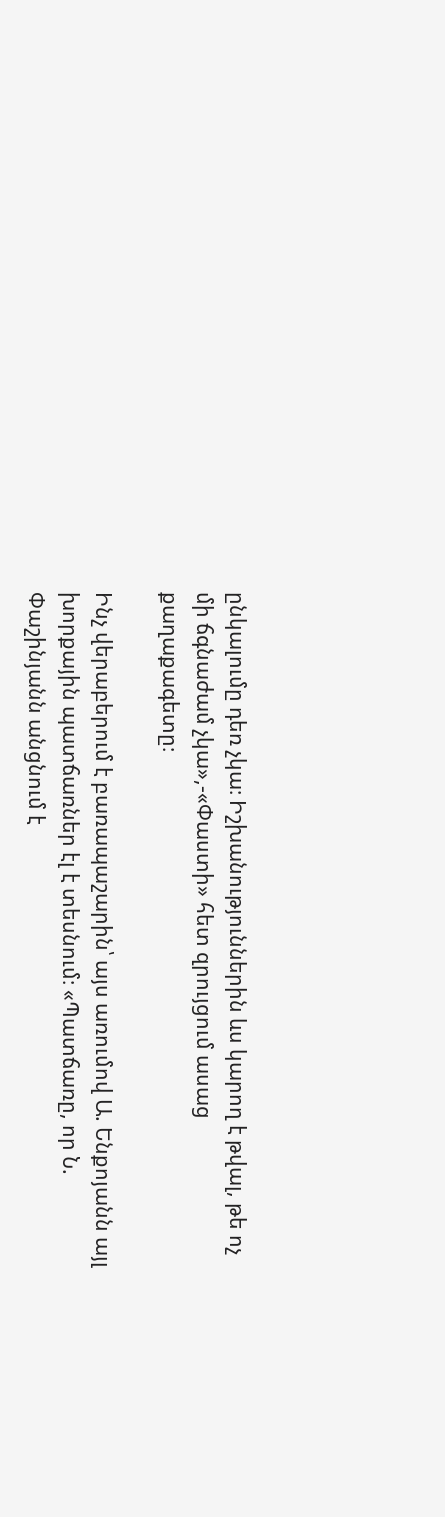ընկալումը դեռ չկա։ Իշխանություններին ևս կարող է թվալ, թե ոչ մի ճգնաժամ չկա»,-«Փաստի» հետ զրույցում ասաց քաղաքագետը։

Ինչ վերաբերում է բառապաշարին՝ այս առումով Ա. Ենքոյանն այլ խորքային պատճառներ էլ է տեսնում։ «Պատճառը, որ Ն. Փաշինյանն անցնում է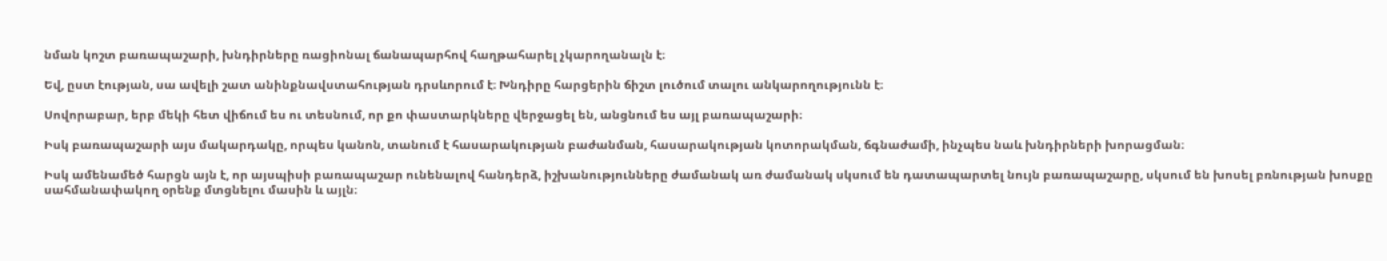նման կոշտ բառապաշարի, խնդիրները ռացիոնալ ճանապարհով հաղթահարել չկարողանալն է։

Եվ, ըստ էության, սա ավելի շատ անինքնավստահության դրսևորում է։ Խնդիրը հարցերին ճիշտ լուծում տալու անկարողությունն է։

Սովորաբար, երբ մեկի հետ վիճում ես ու տեսնում, որ քո փաստարկները վերջացել են, անցնում ես այլ բառապաշարի։

Իսկ բառապաշարի այս մակարդակը, որպես կանոն, տանում է հասարակության բաժանման, հասարակության կոտորակման, ճգնաժամի, ինչպես նաև խնդիրների խորացման։

Իսկ ամենամեծ հարցն այն է, որ այսպիսի բառապաշար ունենալով հանդերձ, իշխանությունները ժամանակ առ ժամանակ սկսում են դատապարտել նույն բառապաշարը, սկսում են խոսել բռնության խոսքը սահմանափակող օրենք մտցնելու մասին և այլն։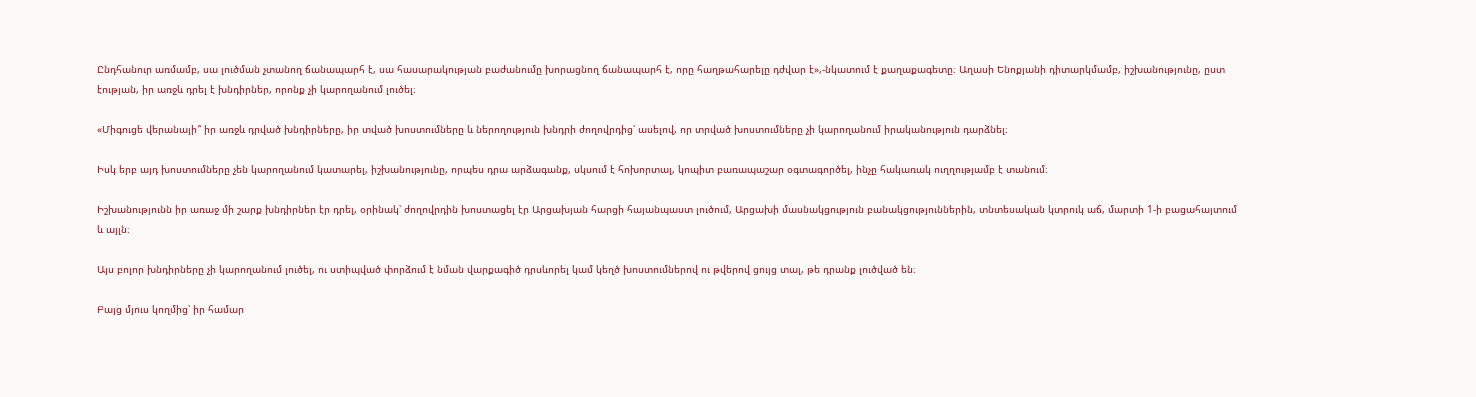Ընդհանուր առմամբ, սա լուծման չտանող ճանապարհ է, սա հասարակության բաժանումը խորացնող ճանապարհ է, որը հաղթահարելը դժվար է»,-նկատում է քաղաքագետը։ Աղասի Ենոքյանի դիտարկմամբ, իշխանությունը, ըստ էության, իր առջև դրել է խնդիրներ, որոնք չի կարողանում լուծել։

«Միգուցե վերանայի՞ իր առջև դրված խնդիրները, իր տված խոստումները և ներողություն խնդրի ժողովրդից՝ ասելով, որ տրված խոստումները չի կարողանում իրականություն դարձնել։

Իսկ երբ այդ խոստումները չեն կարողանում կատարել, իշխանությունը, որպես դրա արձագանք, սկսում է հոխորտալ, կոպիտ բառապաշար օգտագործել, ինչը հակառակ ուղղությամբ է տանում։

Իշխանությունն իր առաջ մի շարք խնդիրներ էր դրել, օրինակ՝ ժողովրդին խոստացել էր Արցախյան հարցի հայանպաստ լուծում, Արցախի մասնակցություն բանակցություններին, տնտեսական կտրուկ աճ, մարտի 1-ի բացահայտում և այլն։

Այս բոլոր խնդիրները չի կարողանում լուծել, ու ստիպված փորձում է նման վարքագիծ դրսևորել կամ կեղծ խոստումներով ու թվերով ցույց տալ, թե դրանք լուծված են։

Բայց մյուս կողմից՝ իր համար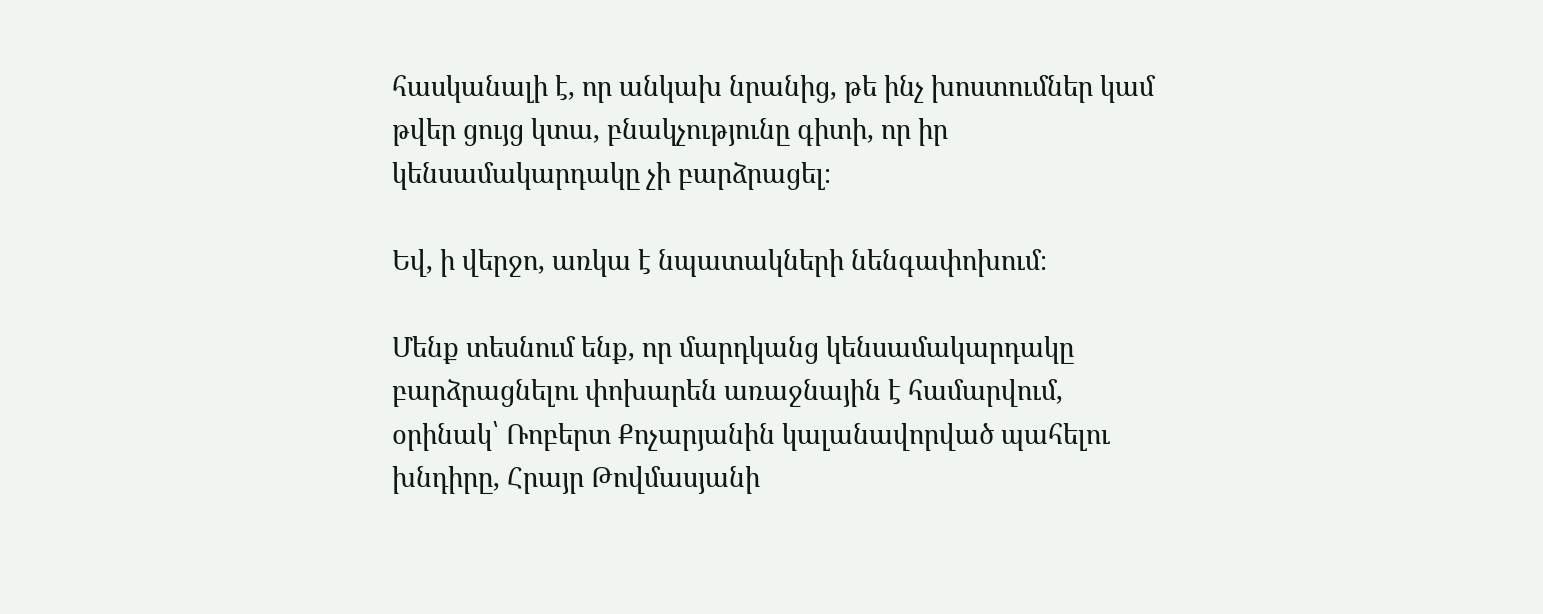հասկանալի է, որ անկախ նրանից, թե ինչ խոստումներ կամ թվեր ցույց կտա, բնակչությունը գիտի, որ իր կենսամակարդակը չի բարձրացել։

Եվ, ի վերջո, առկա է նպատակների նենգափոխում։

Մենք տեսնում ենք, որ մարդկանց կենսամակարդակը բարձրացնելու փոխարեն առաջնային է համարվում, օրինակ՝ Ռոբերտ Քոչարյանին կալանավորված պահելու խնդիրը, Հրայր Թովմասյանի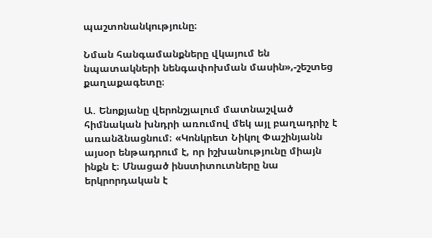պաշտոնանկությունը։

Նման հանգամանքները վկայում են նպատակների նենգափոխման մասին»,-շեշտեց քաղաքագետը։

Ա. Ենոքյանը վերոնշյալում մատնաշված հիմնական խնդրի առումով մեկ այլ բաղադրիչ է առանձնացնում։ «Կոնկրետ Նիկոլ Փաշինյանն այսօր ենթադրում է, որ իշխանությունը միայն ինքն է։ Մնացած ինստիտուտները նա երկրորդական է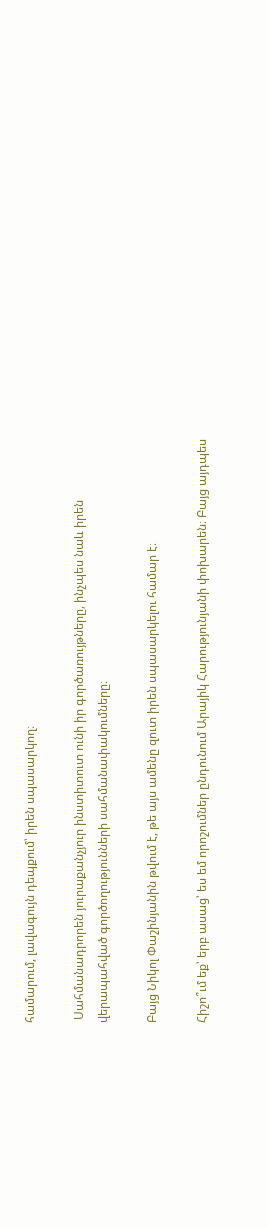համարում, լավագույն դեպքում՝ իրեն սպասարկող։

 Սահմանադրորեն յուրաքանչյուր ինստիտուտ ունի իր գործառույթները, ինչպես նաև իրեն վերապահված գործողությունների սահմանափակումները։

Բայց Նիկոլ Փաշինյանին թվում է, թե այս ամենը զուտ իրեն սպասարկելու համար է։

Հիշո՞ւմ եք՝ երբ ասաց՝ ես եմ որոշումներ ընդունում Արայիկ Հարությունյանի փոխարեն։ Բայց այդպես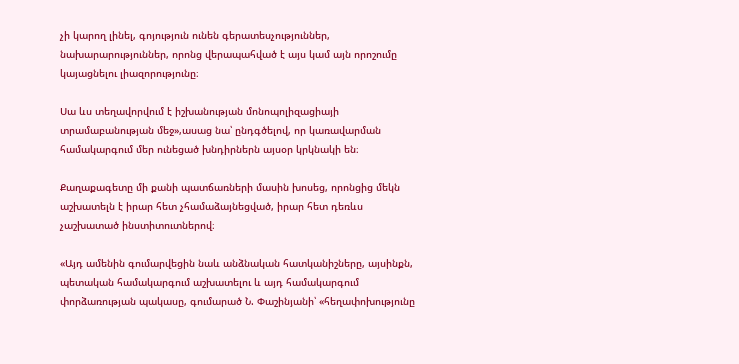չի կարող լինել, գոյություն ունեն գերատեսչություններ, նախարարություններ, որոնց վերապահված է այս կամ այն որոշումը կայացնելու լիազորությունը։

Սա ևս տեղավորվում է իշխանության մոնոպոլիզացիայի տրամաբանության մեջ»,ասաց նա՝ ընդգծելով, որ կառավարման համակարգում մեր ունեցած խնդիրներն այսօր կրկնակի են։

Քաղաքագետը մի քանի պատճառների մասին խոսեց, որոնցից մեկն աշխատելն է իրար հետ չհամաձայնեցված, իրար հետ դեռևս չաշխատած ինստիտուտներով։

«Այդ ամենին գումարվեցին նաև անձնական հատկանիշները, այսինքն, պետական համակարգում աշխատելու և այդ համակարգում փորձառության պակասը, գումարած Ն. Փաշինյանի՝ «հեղափոխությունը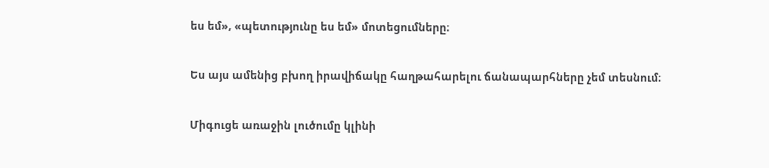ես եմ», «պետությունը ես եմ» մոտեցումները։

Ես այս ամենից բխող իրավիճակը հաղթահարելու ճանապարհները չեմ տեսնում։

Միգուցե առաջին լուծումը կլինի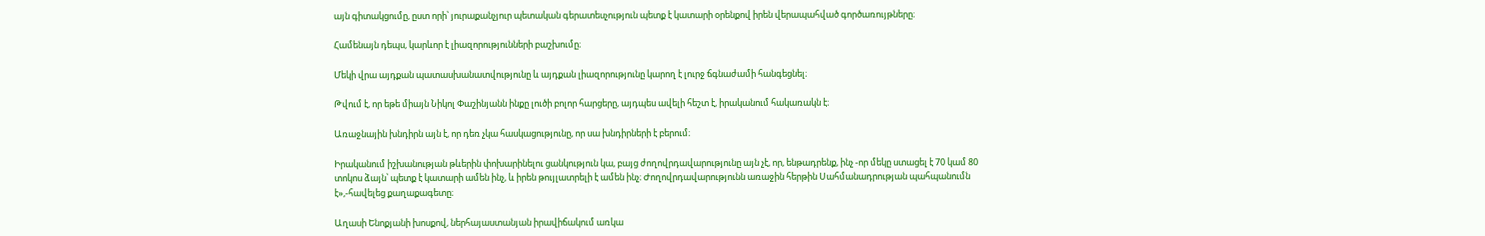այն գիտակցումը, ըստ որի՝ յուրաքանչյուր պետական գերատեսչություն պետք է կատարի օրենքով իրեն վերապահված գործառույթները։

Համենայն դեպս, կարևոր է լիազորությունների բաշխումը։

Մեկի վրա այդքան պատասխանատվությունը և այդքան լիազորությունը կարող է լուրջ ճգնաժամի հանգեցնել։

Թվում է, որ եթե միայն Նիկոլ Փաշինյանն ինքը լուծի բոլոր հարցերը, այդպես ավելի հեշտ է, իրականում հակառակն է։

Առաջնային խնդիրն այն է, որ դեռ չկա հասկացությունը, որ սա խնդիրների է բերում։

Իրականում իշխանության թևերին փոխարինելու ցանկություն կա, բայց ժողովրդավարությունը այն չէ, որ, ենթադրենք, ինչ -որ մեկը ստացել է 70 կամ 80 տոկոս ձայն՝ պետք է կատարի ամեն ինչ, և իրեն թույլատրելի է ամեն ինչ։ Ժողովրդավարությունն առաջին հերթին Սահմանադրության պահպանումն է»,-հավելեց քաղաքագետը։

Աղասի Ենոքյանի խոսքով, ներհայաստանյան իրավիճակում առկա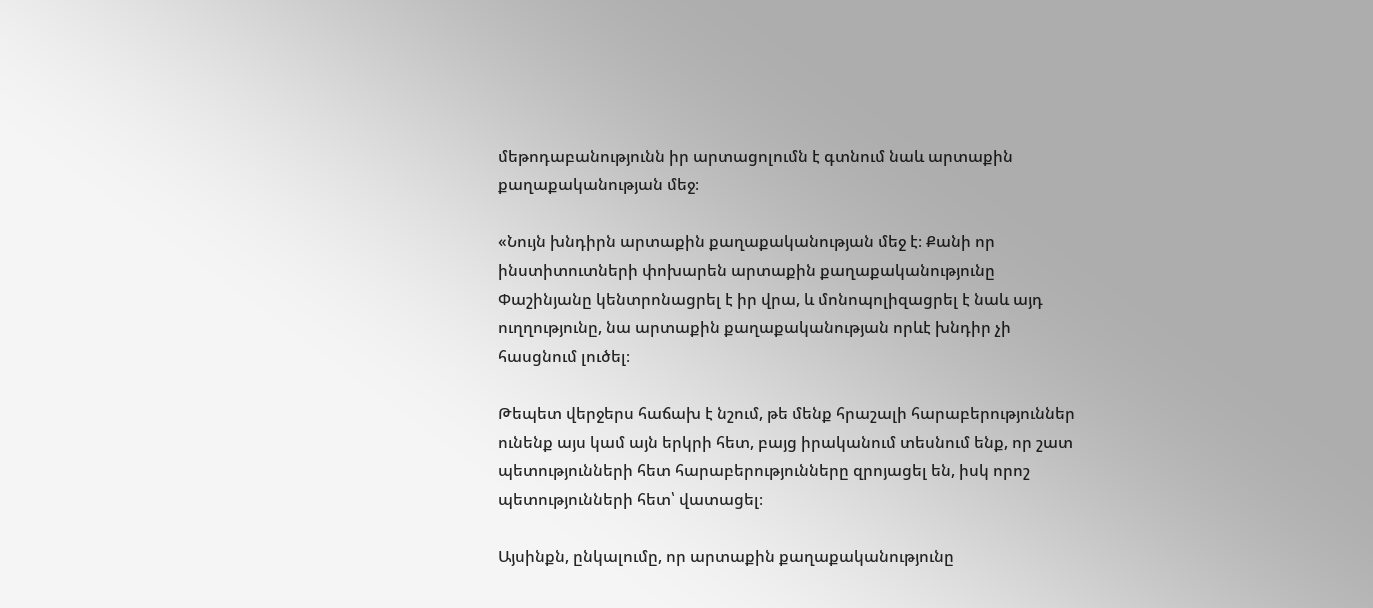մեթոդաբանությունն իր արտացոլումն է գտնում նաև արտաքին քաղաքականության մեջ։

«Նույն խնդիրն արտաքին քաղաքականության մեջ է։ Քանի որ ինստիտուտների փոխարեն արտաքին քաղաքականությունը Փաշինյանը կենտրոնացրել է իր վրա, և մոնոպոլիզացրել է նաև այդ ուղղությունը, նա արտաքին քաղաքականության որևէ խնդիր չի հասցնում լուծել։

Թեպետ վերջերս հաճախ է նշում, թե մենք հրաշալի հարաբերություններ ունենք այս կամ այն երկրի հետ, բայց իրականում տեսնում ենք, որ շատ պետությունների հետ հարաբերությունները զրոյացել են, իսկ որոշ պետությունների հետ՝ վատացել։

Այսինքն, ընկալումը, որ արտաքին քաղաքականությունը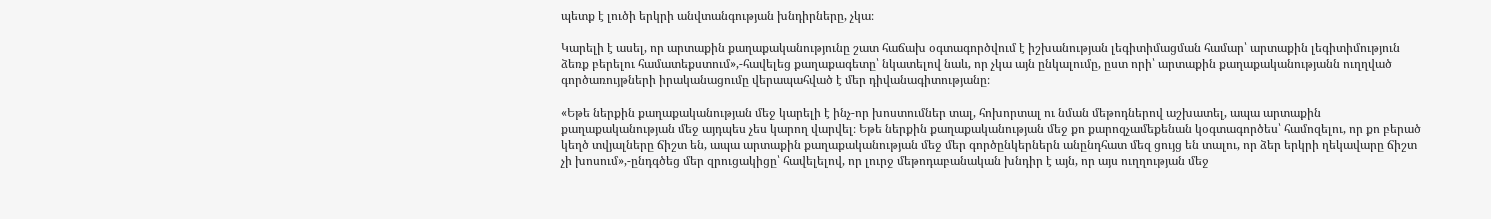պետք է լուծի երկրի անվտանգության խնդիրները, չկա։

Կարելի է ասել, որ արտաքին քաղաքականությունը շատ հաճախ օգտագործվում է իշխանության լեգիտիմացման համար՝ արտաքին լեգիտիմություն ձեռք բերելու համատեքստում»,-հավելեց քաղաքագետը՝ նկատելով նաև, որ չկա այն ընկալումը, ըստ որի՝ արտաքին քաղաքականությանն ուղղված գործառույթների իրականացումը վերապահված է մեր դիվանագիտությանը։

«Եթե ներքին քաղաքականության մեջ կարելի է ինչ-որ խոստումներ տալ, հոխորտալ ու նման մեթոդներով աշխատել, ապա արտաքին քաղաքականության մեջ այդպես չես կարող վարվել։ Եթե ներքին քաղաքականության մեջ քո քարոզչամեքենան կօգտագործես՝ համոզելու, որ քո բերած կեղծ տվյալները ճիշտ են, ապա արտաքին քաղաքականության մեջ մեր գործընկերներն անընդհատ մեզ ցույց են տալու, որ ձեր երկրի ղեկավարը ճիշտ չի խոսում»,-ընդգծեց մեր զրուցակիցը՝ հավելելով, որ լուրջ մեթոդաբանական խնդիր է այն, որ այս ուղղության մեջ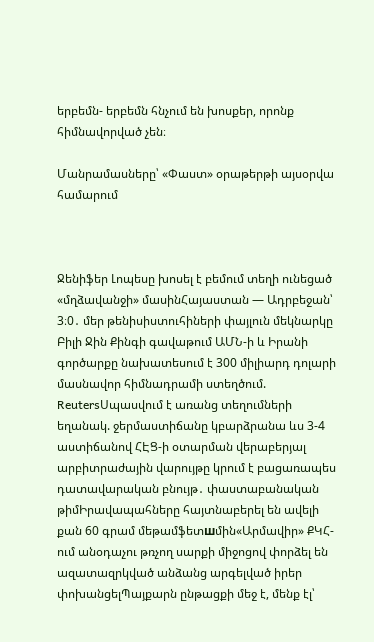երբեմն- երբեմն հնչում են խոսքեր, որոնք հիմնավորված չեն։

Մանրամասները՝ «Փաստ» օրաթերթի այսօրվա համարում



Ջենիֆեր Լոպեսը խոսել է բեմում տեղի ունեցած «մղձավանջի» մասինՀայաստան — Ադրբեջան՝ 3։0․ մեր թենիսիստուհիների փայլուն մեկնարկը Բիլի Ջին Քինգի գավաթում ԱՄՆ-ի և Իրանի գործարքը նախատեսում է 300 միլիարդ դոլարի մասնավոր հիմնադրամի ստեղծում. ReutersՍպասվում է առանց տեղումների եղանակ. ջերմաստիճանը կբարձրանա ևս 3-4 աստիճանով ՀԷՑ-ի օտարման վերաբերյալ արբիտրաժային վարույթը կրում է բացառապես դատավարական բնույթ․ փաստաբանական թիմԻրավապահները հայտնաբերել են ավելի քան 60 գրամ մեթամֆետшմին«Արմավիր» ՔԿՀ-ում անօդաչու թռչող սարքի միջոցով փորձել են ազատազրկված անձանց արգելված իրեր փոխանցելՊայքարն ընթացքի մեջ է, մենք էլ՝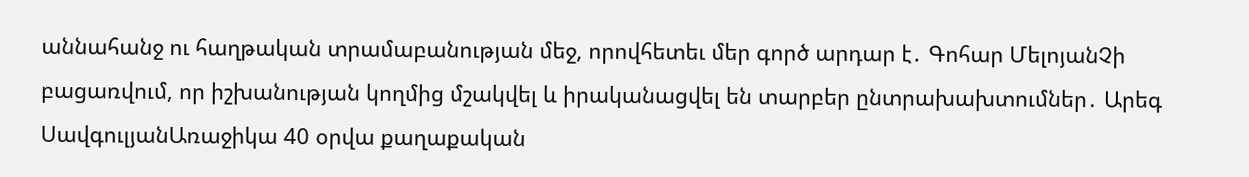աննահանջ ու հաղթական տրամաբանության մեջ, որովհետեւ մեր գործ արդար է․ Գոհար ՄելոյանՉի բացառվում, որ իշխանության կողմից մշակվել և իրականացվել են տարբեր ընտրախախտումներ․ Արեգ ՍավգուլյանԱռաջիկա 40 օրվա քաղաքական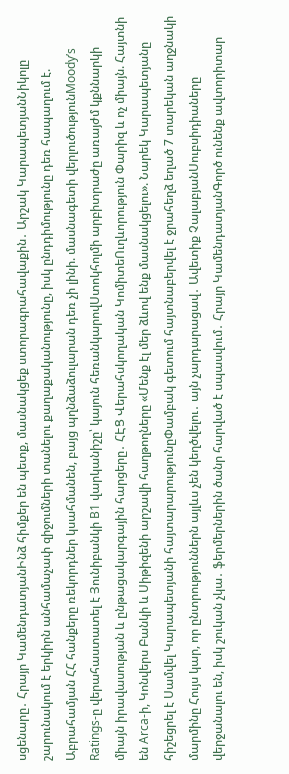սցենարը․ Հրայր ԿամենդատյանԻնձ հիմքեր են պետք, մասնակցեք ստորագրահավաքին․ Արշակ ԿարապետյանՆիկոլը շարունակում է երկիրն անհամաչափ զիջումների տանելու քաղաքականությունը, իսկ ընդդիմությունը դեռ հապաղում է. Աբրահամյան ՀՀ հանքերը ռեկորդներ կսահմանեն, բայց պղնձաձուլարան դեռ չի լինի. մասնագետի վերլուծությունMoody’s Ratings-ը վերահաստատել է Յունիբանկի B1 վարկանիշը՝ կայուն հեռանկարովՍտոկհոլմի արբիտրաժը առայժմ կքննարկի միայն իրավասության և ընթացակարգային հարցերը․ ՀԷՑ Վերահսկողական ԿոմիտեՈւղևորություն Փարիզ և ոչ միայն. Հայտնի են Arca-ի, Կոնվերս Բանկի և Սիթիզենի արշավի հաղթողները «Մենք էլ մեր ձևով ենք մասնակցելու». Նարեկ Կարապետյանը հիշեցրել է Սամվել Կարապետյանի հայտարարությունըՓամբակ գետում հայտնաբերվել է ջրահեղձ եղած 7 տարեկան աղջնակի մարմինը Հույս կար, որ ընտրություններն այլևս չեն կեղծվելու․ այն չարդարացավ․ Ավետիք ՉալաբյանՍուբսիդիաները վերջանալու են, իսկ շուկան չկա․ ֆերմերներին ծանր հարված է սպասվում․ Հրայր ԿամենդատյանԳործ ունենք ավտորիտար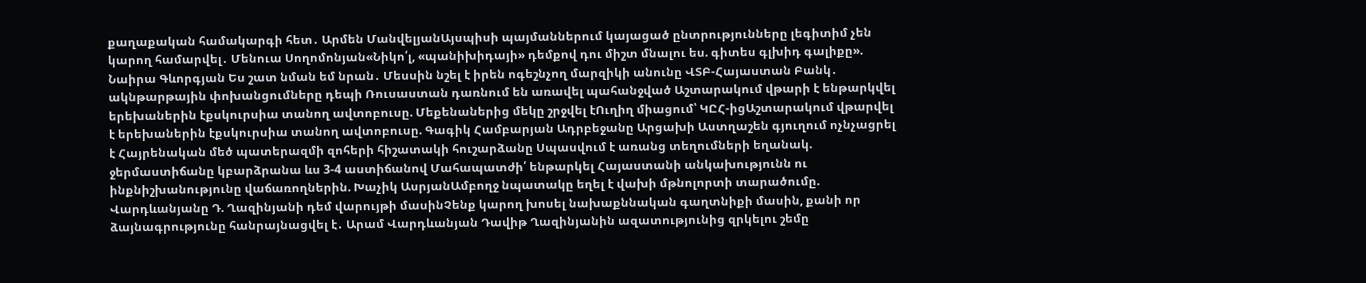քաղաքական համակարգի հետ․ Արմեն ՄանվելյանԱյսպիսի պայմաններում կայացած ընտրությունները լեգիտիմ չեն կարող համարվել․ Մենուա Սողոմոնյան«Նիկո՛լ, «պանիխիդայի» դեմքով դու միշտ մնալու ես. գիտես գլխիդ գալիքը». Նաիրա Գևորգյան Ես շատ նման եմ նրան․ Մեսսին նշել է իրեն ոգեշնչող մարզիկի անունը ՎՏԲ-Հայաստան Բանկ․ ակնթարթային փոխանցումները դեպի Ռուսաստան դառնում են առավել պահանջված Աշտարակում վթարի է ենթարկվել երեխաներին էքսկուրսիա տանող ավտոբուսը. Մեքենաներից մեկը շրջվել էՈւղիղ միացում՝ ԿԸՀ-իցԱշտարակում վթարվել է երեխաներին էքսկուրսիա տանող ավտոբուսը. Գագիկ Համբարյան Ադրբեջանը Արցախի Աստղաշեն գյուղում ոչնչացրել է Հայրենական մեծ պատերազմի զոհերի հիշատակի հուշարձանը Սպասվում է առանց տեղումների եղանակ. ջերմաստիճանը կբարձրանա ևս 3-4 աստիճանով Մահապատժի՛ ենթարկել Հայաստանի անկախությունն ու ինքնիշխանությունը վաճառողներին. Խաչիկ ԱսրյանԱմբողջ նպատակը եղել է վախի մթնոլորտի տարածումը. Վարդևանյանը Դ. Ղազինյանի դեմ վարույթի մասինՉենք կարող խոսել նախաքննական գաղտնիքի մասին, քանի որ ձայնագրությունը հանրայնացվել է․ Արամ Վարդևանյան Դավիթ Ղազինյանին ազատությունից զրկելու շեմը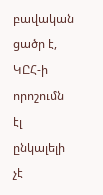բավական ցածր է, ԿԸՀ-ի որոշումն էլ ընկալելի չէ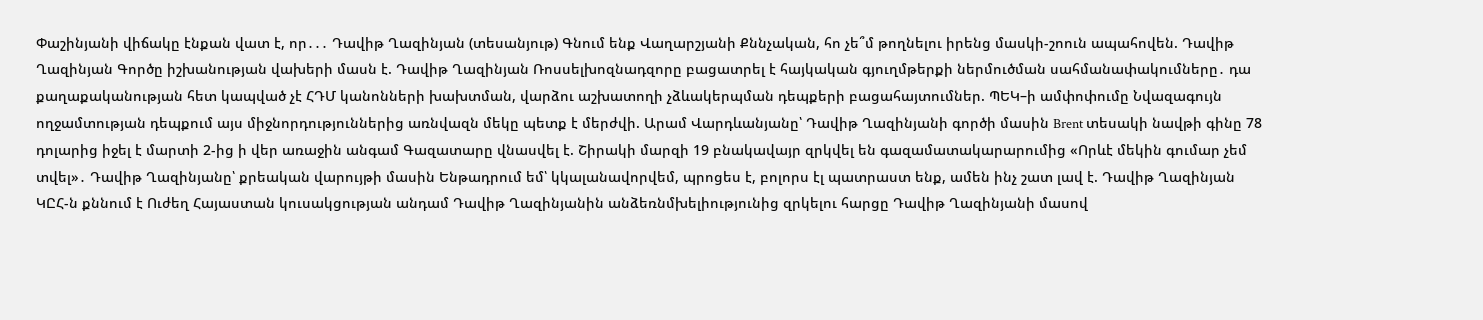Փաշինյանի վիճակը էնքան վատ է, որ․․․ Դավիթ Ղազինյան (տեսանյութ) Գնում ենք Վաղարշյանի Քննչական, հո չե՞մ թողնելու իրենց մասկի-շոուն ապահովեն. Դավիթ Ղազինյան Գործը իշխանության վախերի մասն է. Դավիթ Ղազինյան Ռոսսելխոզնադզորը բացատրել է հայկական գյուղմթերքի ներմուծման սահմանափակումները․ դա քաղաքականության հետ կապված չէ ՀԴՄ կանոնների խախտման, վարձու աշխատողի չձևակերպման դեպքերի բացահայտումներ. ՊԵԿ–ի ամփոփումը Նվազագույն ողջամտության դեպքում այս միջնորդություններից առնվազն մեկը պետք է մերժվի. Արամ Վարդևանյանը՝ Դավիթ Ղազինյանի գործի մասին Brent տեսակի նավթի գինը 78 դոլարից իջել է մարտի 2-ից ի վեր առաջին անգամ Գազատարը վնասվել է. Շիրակի մարզի 19 բնակավայր զրկվել են գազամատակարարումից «Որևէ մեկին գումար չեմ տվել»․ Դավիթ Ղազինյանը՝ քրեական վարույթի մասին Ենթադրում եմ՝ կկալանավորվեմ, պրոցես է, բոլորս էլ պատրաստ ենք, ամեն ինչ շատ լավ է. Դավիթ Ղազինյան ԿԸՀ-ն քննում է Ուժեղ Հայաստան կուսակցության անդամ Դավիթ Ղազինյանին անձեռնմխելիությունից զրկելու հարցը Դավիթ Ղազինյանի մասով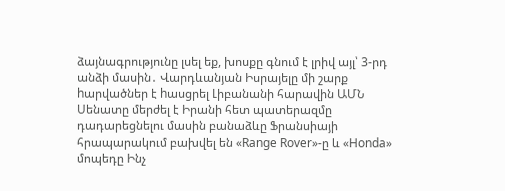ձայնագրությունը լսել եք, խոսքը գնում է լրիվ այլ՝ 3-րդ անձի մասին․ Վարդևանյան Իսրայելը մի շարք hարվածներ է hասցրել Լիբանանի հարավին ԱՄՆ Սենատը մերժել է Իրանի հետ պատերազմը դադարեցնելու մասին բանաձևը Ֆրանսիայի հրապարակում բախվել են «Range Rover»-ը և «Honda» մոպեդը Ինչ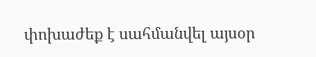փոխաժեք է սահմանվել այսօր